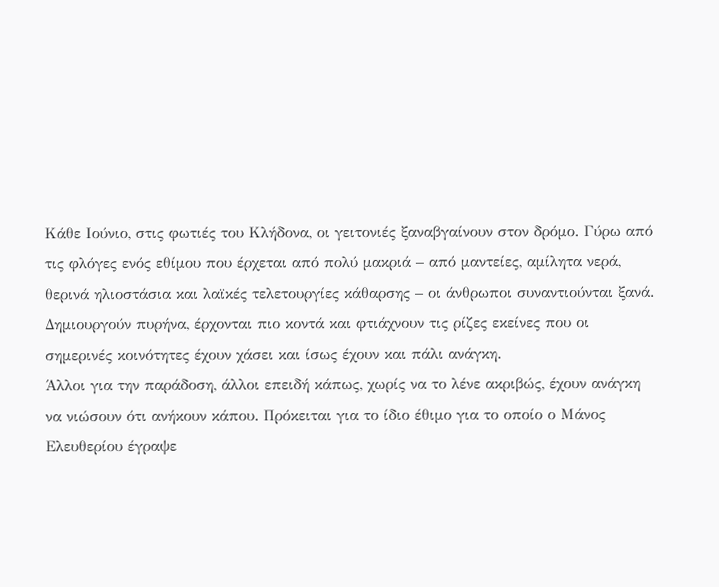Κάθε Ιούνιο, στις φωτιές του Κλήδονα, οι γειτονιές ξαναβγαίνουν στον δρόμο. Γύρω από τις φλόγες ενός εθίμου που έρχεται από πολύ μακριά – από μαντείες, αμίλητα νερά, θερινά ηλιοστάσια και λαϊκές τελετουργίες κάθαρσης – οι άνθρωποι συναντιούνται ξανά. Δημιουργούν πυρήνα, έρχονται πιο κοντά και φτιάχνουν τις ρίζες εκείνες που οι σημερινές κοινότητες έχουν χάσει και ίσως έχουν και πάλι ανάγκη.
Άλλοι για την παράδοση, άλλοι επειδή κάπως, χωρίς να το λένε ακριβώς, έχουν ανάγκη να νιώσουν ότι ανήκουν κάπου. Πρόκειται για το ίδιο έθιμο για το οποίο ο Μάνος Ελευθερίου έγραψε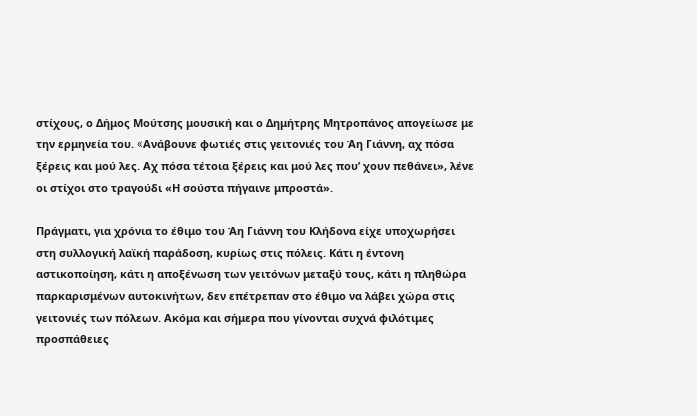στίχους, ο Δήμος Μούτσης μουσική και ο Δημήτρης Μητροπάνος απογείωσε με την ερμηνεία του. «Aνάβουνε φωτιές στις γειτονιές του Άη Γιάννη, αχ πόσα ξέρεις και μού λες. Αχ πόσα τέτοια ξέρεις και μού λες που’ χουν πεθάνει», λένε οι στίχοι στο τραγούδι «Η σούστα πήγαινε μπροστά».

Πράγματι, για χρόνια το έθιμο του Άη Γιάννη του Κλήδονα είχε υποχωρήσει στη συλλογική λαϊκή παράδοση, κυρίως στις πόλεις. Κάτι η έντονη αστικοποίηση, κάτι η αποξένωση των γειτόνων μεταξύ τους, κάτι η πληθώρα παρκαρισμένων αυτοκινήτων, δεν επέτρεπαν στο έθιμο να λάβει χώρα στις γειτονιές των πόλεων. Ακόμα και σήμερα που γίνονται συχνά φιλότιμες προσπάθειες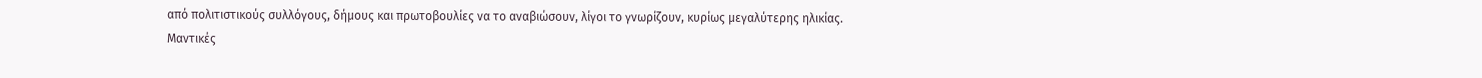από πολιτιστικούς συλλόγους, δήμους και πρωτοβουλίες να το αναβιώσουν, λίγοι το γνωρίζουν, κυρίως μεγαλύτερης ηλικίας.
Μαντικές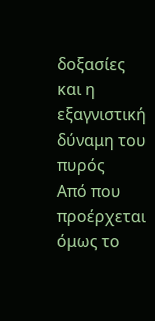δοξασίες και η εξαγνιστική δύναμη του πυρός
Από που προέρχεται όμως το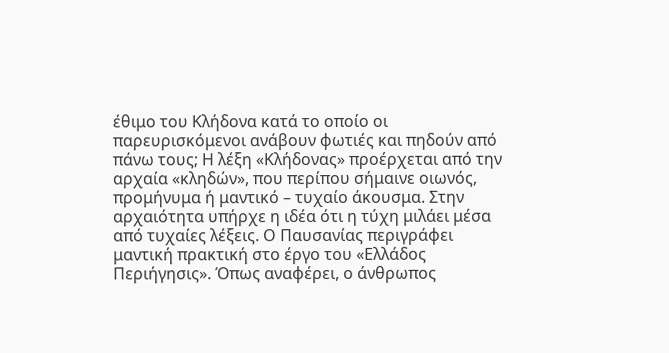έθιμο του Κλήδονα κατά το οποίο οι παρευρισκόμενοι ανάβουν φωτιές και πηδούν από πάνω τους; Η λέξη «Κλήδονας» προέρχεται από την αρχαία «κληδών», που περίπου σήμαινε οιωνός, προμήνυμα ή μαντικό – τυχαίο άκουσμα. Στην αρχαιότητα υπήρχε η ιδέα ότι η τύχη μιλάει μέσα από τυχαίες λέξεις. Ο Παυσανίας περιγράφει μαντική πρακτική στο έργο του «Ελλάδος Περιήγησις». Όπως αναφέρει, ο άνθρωπος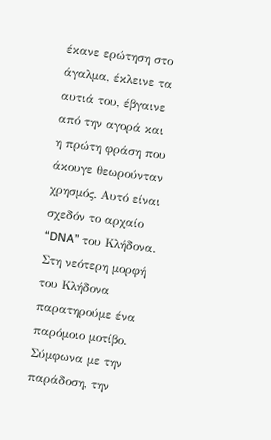έκανε ερώτηση στο άγαλμα, έκλεινε τα αυτιά του, έβγαινε από την αγορά και η πρώτη φράση που άκουγε θεωρούνταν χρησμός. Αυτό είναι σχεδόν το αρχαίο “DNA” του Κλήδονα.
Στη νεότερη μορφή του Κλήδονα παρατηρούμε ένα παρόμοιο μοτίβο. Σύμφωνα με την παράδοση, την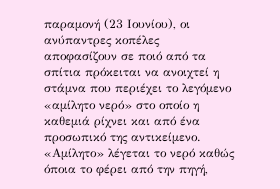παραμονή (23 Ιουνίου), οι ανύπαντρες κοπέλες αποφασίζουν σε ποιό από τα σπίτια πρόκειται να ανοιχτεί η στάμνα που περιέχει το λεγόμενο «αμίλητο νερό» στο οποίο η καθεμιά ρίχνει και από ένα προσωπικό της αντικείμενο. «Αμίλητο» λέγεται το νερό καθώς όποια το φέρει από την πηγή,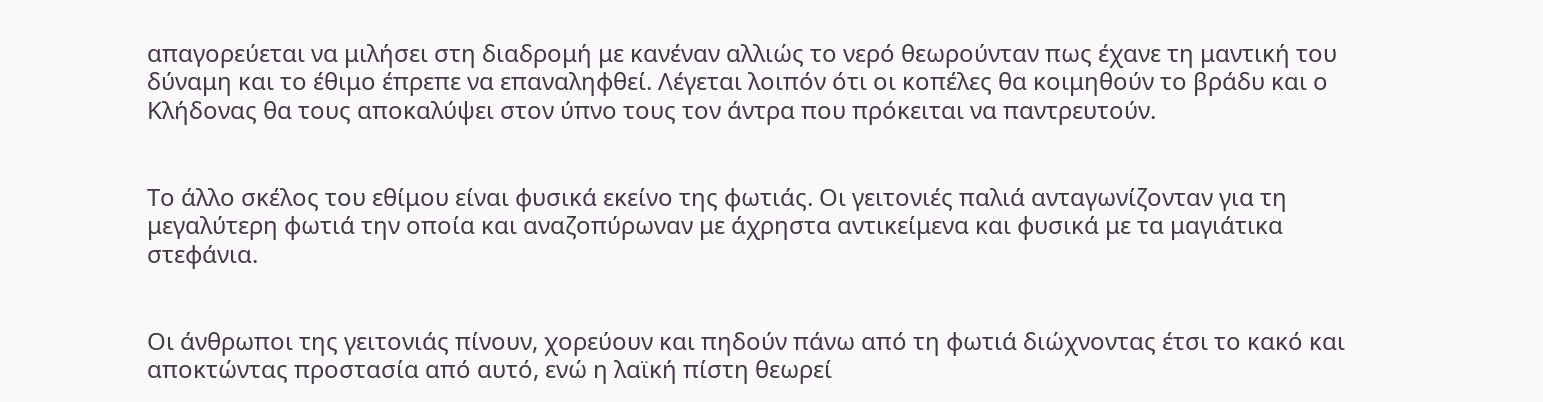απαγορεύεται να μιλήσει στη διαδρομή με κανέναν αλλιώς το νερό θεωρούνταν πως έχανε τη μαντική του δύναμη και το έθιμο έπρεπε να επαναληφθεί. Λέγεται λοιπόν ότι οι κοπέλες θα κοιμηθούν το βράδυ και ο Κλήδονας θα τους αποκαλύψει στον ύπνο τους τον άντρα που πρόκειται να παντρευτούν.


Το άλλο σκέλος του εθίμου είναι φυσικά εκείνο της φωτιάς. Οι γειτονιές παλιά ανταγωνίζονταν για τη μεγαλύτερη φωτιά την οποία και αναζοπύρωναν με άχρηστα αντικείμενα και φυσικά με τα μαγιάτικα στεφάνια.


Οι άνθρωποι της γειτονιάς πίνουν, χορεύουν και πηδούν πάνω από τη φωτιά διώχνοντας έτσι το κακό και αποκτώντας προστασία από αυτό, ενώ η λαϊκή πίστη θεωρεί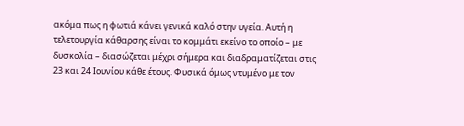ακόμα πως η φωτιά κάνει γενικά καλό στην υγεία. Αυτή η τελετουργία κάθαρσης είναι το κομμάτι εκείνο το οποίο – με δυσκολία – διασώζεται μέχρι σήμερα και διαδραματίζεται στις 23 και 24 Ιουνίου κάθε έτους. Φυσικά όμως ντυμένο με τον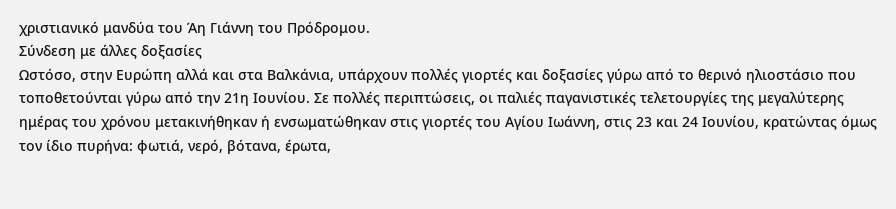χριστιανικό μανδύα του Άη Γιάννη του Πρόδρομου.
Σύνδεση με άλλες δοξασίες
Ωστόσο, στην Ευρώπη αλλά και στα Βαλκάνια, υπάρχουν πολλές γιορτές και δοξασίες γύρω από το θερινό ηλιοστάσιο που τοποθετούνται γύρω από την 21η Ιουνίου. Σε πολλές περιπτώσεις, οι παλιές παγανιστικές τελετουργίες της μεγαλύτερης ημέρας του χρόνου μετακινήθηκαν ή ενσωματώθηκαν στις γιορτές του Αγίου Ιωάννη, στις 23 και 24 Ιουνίου, κρατώντας όμως τον ίδιο πυρήνα: φωτιά, νερό, βότανα, έρωτα,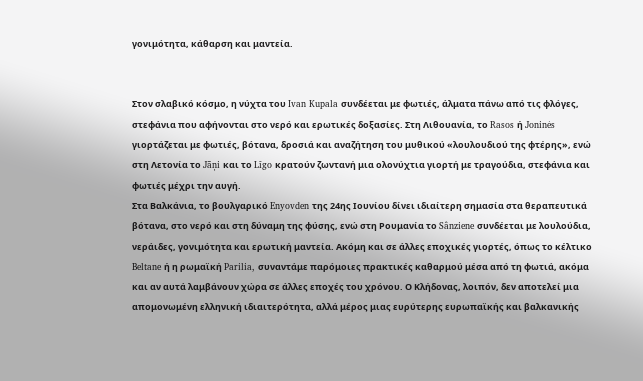γονιμότητα, κάθαρση και μαντεία.


Στον σλαβικό κόσμο, η νύχτα του Ivan Kupala συνδέεται με φωτιές, άλματα πάνω από τις φλόγες, στεφάνια που αφήνονται στο νερό και ερωτικές δοξασίες. Στη Λιθουανία, το Rasos ή Joninės γιορτάζεται με φωτιές, βότανα, δροσιά και αναζήτηση του μυθικού «λουλουδιού της φτέρης», ενώ στη Λετονία το Jāņi και το Līgo κρατούν ζωντανή μια ολονύχτια γιορτή με τραγούδια, στεφάνια και φωτιές μέχρι την αυγή.
Στα Βαλκάνια, το βουλγαρικό Enyovden της 24ης Ιουνίου δίνει ιδιαίτερη σημασία στα θεραπευτικά βότανα, στο νερό και στη δύναμη της φύσης, ενώ στη Ρουμανία το Sânziene συνδέεται με λουλούδια, νεράιδες, γονιμότητα και ερωτική μαντεία. Ακόμη και σε άλλες εποχικές γιορτές, όπως το κέλτικο Beltane ή η ρωμαϊκή Parilia, συναντάμε παρόμοιες πρακτικές καθαρμού μέσα από τη φωτιά, ακόμα και αν αυτά λαμβάνουν χώρα σε άλλες εποχές του χρόνου. Ο Κλήδονας, λοιπόν, δεν αποτελεί μια απομονωμένη ελληνική ιδιαιτερότητα, αλλά μέρος μιας ευρύτερης ευρωπαϊκής και βαλκανικής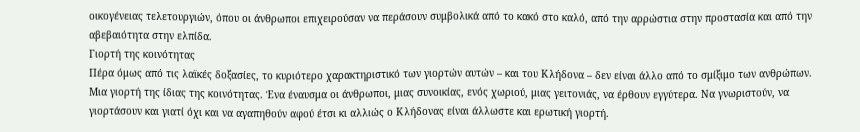οικογένειας τελετουργιών, όπου οι άνθρωποι επιχειρούσαν να περάσουν συμβολικά από το κακό στο καλό, από την αρρώστια στην προστασία και από την αβεβαιότητα στην ελπίδα.
Γιορτή της κοινότητας
Πέρα όμως από τις λαϊκές δοξασίες, το κυριότερο χαρακτηριστικό των γιορτών αυτών – και του Κλήδονα – δεν είναι άλλο από το σμίξιμο των ανθρώπων. Μια γιορτή της ίδιας της κοινότητας. Ένα έναυσμα οι άνθρωποι, μιας συνοικίας, ενός χωριού, μιας γειτονιάς, να έρθουν εγγύτερα. Να γνωριστούν, να γιορτάσουν και γιατί όχι και να αγαπηθούν αφού έτσι κι αλλιώς ο Κλήδονας είναι άλλωστε και ερωτική γιορτή.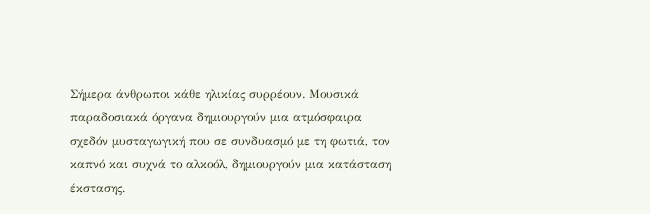Σήμερα άνθρωποι κάθε ηλικίας συρρέουν. Μουσικά παραδοσιακά όργανα δημιουργούν μια ατμόσφαιρα σχεδόν μυσταγωγική που σε συνδυασμό με τη φωτιά, τον καπνό και συχνά το αλκοόλ, δημιουργούν μια κατάσταση έκστασης.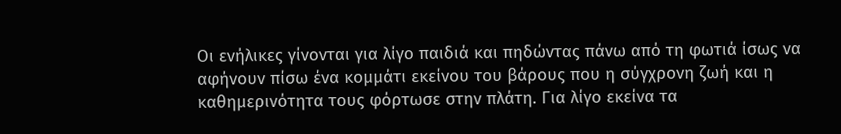Οι ενήλικες γίνονται για λίγο παιδιά και πηδώντας πάνω από τη φωτιά ίσως να αφήνουν πίσω ένα κομμάτι εκείνου του βάρους που η σύγχρονη ζωή και η καθημερινότητα τους φόρτωσε στην πλάτη. Για λίγο εκείνα τα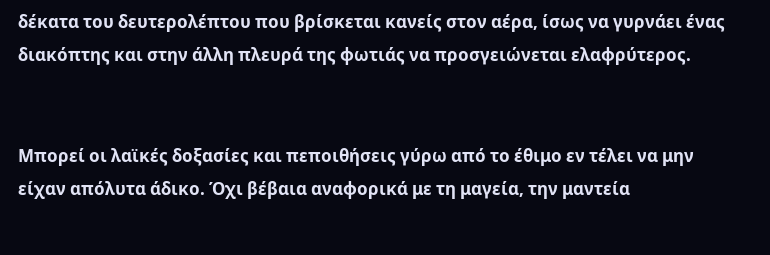δέκατα του δευτερολέπτου που βρίσκεται κανείς στον αέρα, ίσως να γυρνάει ένας διακόπτης και στην άλλη πλευρά της φωτιάς να προσγειώνεται ελαφρύτερος.


Μπορεί οι λαϊκές δοξασίες και πεποιθήσεις γύρω από το έθιμο εν τέλει να μην είχαν απόλυτα άδικο. Όχι βέβαια αναφορικά με τη μαγεία, την μαντεία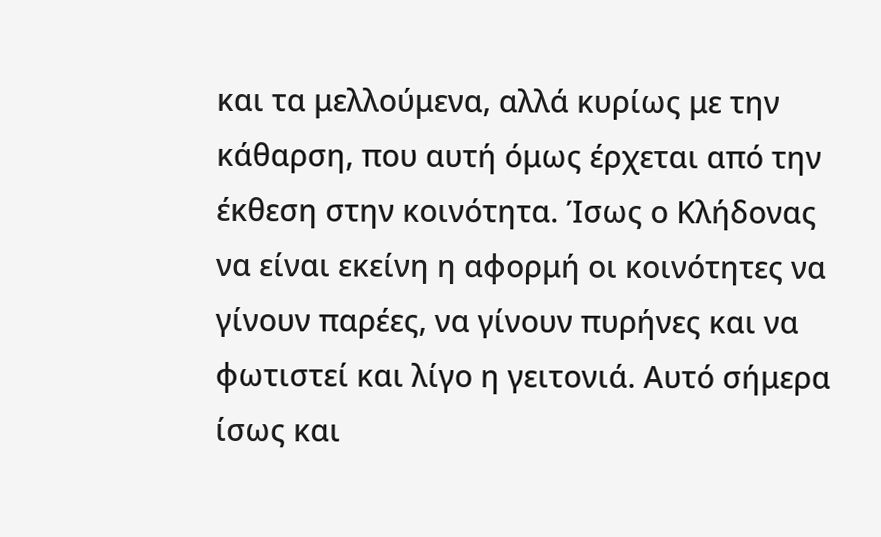και τα μελλούμενα, αλλά κυρίως με την κάθαρση, που αυτή όμως έρχεται από την έκθεση στην κοινότητα. Ίσως ο Κλήδονας να είναι εκείνη η αφορμή οι κοινότητες να γίνουν παρέες, να γίνουν πυρήνες και να φωτιστεί και λίγο η γειτονιά. Αυτό σήμερα ίσως και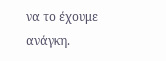να το έχουμε ανάγκη.